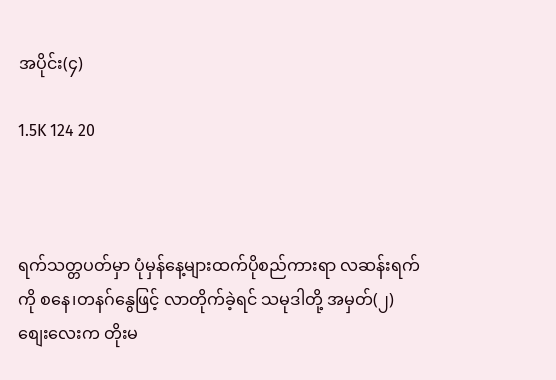အပိုင်း(၄)

1.5K 124 20



ရက်သတ္တပတ်မှာ ပုံမှန်နေ့များထက်ပိုစည်ကားရာ လဆန်းရက်ကို စနေ၊တနဂ်နွေဖြင့် လာတိုက်ခဲ့ရင် သမုဒါတို့ အမှတ်(၂)စျေးလေးက တိုးမ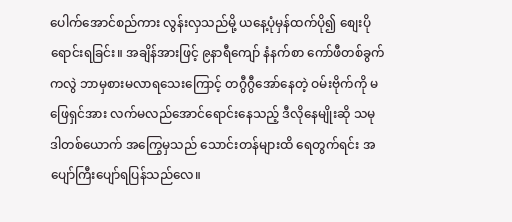ပေါက်အောင်စည်ကား လွန်းလှသည်မို့ ယနေ့ပုံမှန်ထက်ပို၍ စျေးပိုရောင်းရခြင်း။ အချိန်အားဖြင့် ၉နာရီကျော် နံနက်စာ ကော်ဖီတစ်ခွက်ကလွဲ ဘာမှစားမလာရသေးကြောင့် တဂွီဂွီအော်နေတဲ့ ဝမ်းဗိုက်ကို မဖြေရှင်အား လက်မလည်အောင်ရောင်းနေသည့် ဒီလိုနေမျိုးဆို သမုဒါတစ်ယောက် အကြွေမှသည် သောင်းတန်များထိ ရေတွက်ရင်း အပျော်ကြီးပျော်ရပြန်သည်လေ။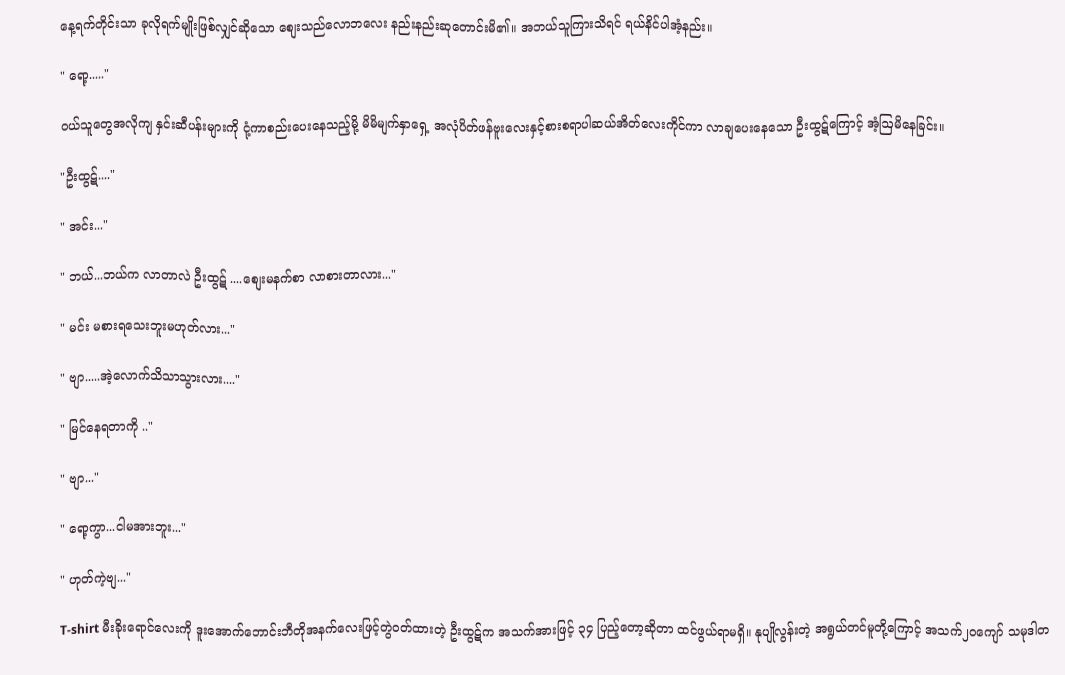နေ့ရက်တိုင်းသာ ခုလိုရက်မျိုးဖြစ်လျှင်ဆိုသော စျေးသည်လောဘလေး နည်းနည်းဆုတောင်းမိ၏။ အဘယ်သူကြားသိရင် ရယ်နိင်ပါအံ့နည်း။

" ရော့....."

ဝယ်သူတွေအလိုကျ နှင်းဆီပန်းများကို ငုံ့ကာစည်းပေးနေသည့်မို့ မိမိမျက်နှာရှေ့ အလုံပိတ်ဖန်ဗူးလေးနှင့်စားစရာပါဆယ်အိတ်လေးကိုင်ကာ လာချပေးနေသော ဦးထွဋ်ကြောင့် အံ့ဩမိနေခြင်း။

"ဦးထွဋ်...."

" အင်း..."

" ဘယ်...ဘယ်က လာတာလဲ ဦးထွဋ် ....စျေးမနက်စာ လာစားတာလား..."

" မင်း မစားရသေးဘူးမဟုတ်လား..."

" ဗျာ.....အဲ့လောက်သိသာသွားလား...."

" မြင်နေရတာကို .."

" ဗျာ..."

" ရော့ကွာ...ငါမအားဘူး..."

" ဟုတ်ကဲ့ဗျ..."

T-shirt မီးခိုးရောင်လေးကို ဒူးအောက်ဘောင်းဘီတိုအနက်လေးဖြင့်တွဲဝတ်ထားတဲ့ ဦးထွဋ်က အသက်အားဖြင့် ၃၄ ပြည့်တော့ဆိုတာ ထင်ဖွယ်ရာမရှိ။ နုပျိုလွန်းတဲ့ အရွယ်တင်မူတို့ကြောင့် အသက်၂၀ကျော် သမုဒါတ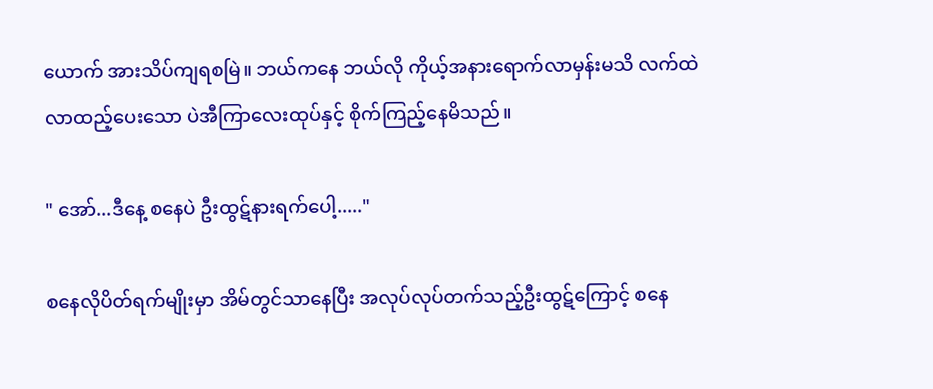ယောက် အားသိပ်ကျရစမြဲ။ ဘယ်ကနေ ဘယ်လို ကိုယ့်အနားရောက်လာမှန်းမသိ လက်ထဲလာထည့်ပေးသော ပဲအီကြာလေးထုပ်နှင့် စိုက်ကြည့်နေမိသည်။

" အော်...ဒီနေ့ စနေပဲ ဦးထွဋ်နားရက်ပေါ့....."

စနေလိုပိတ်ရက်မျိုးမှာ အိမ်တွင်သာနေပြီး အလုပ်လုပ်တက်သည့်ဦးထွဋ်ကြောင့် စနေ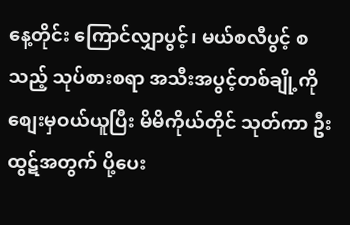နေ့တိုင်း ကြောင်လျှာပွင့်၊ မယ်စလီပွင့် စသည့် သုပ်စားစရာ အသီးအပွင့်တစ်ချို့ကို စျေးမှဝယ်ယူပြီး မိမိကိုယ်တိုင် သုတ်ကာ ဦးထွဋ်အတွက် ပို့ပေး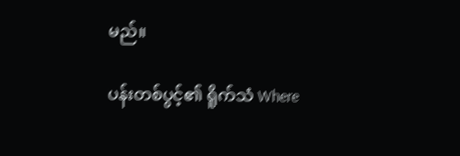မည်။

ပန်းတစ်ပွင့်၏ ရိူက်သံ Where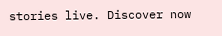stories live. Discover now